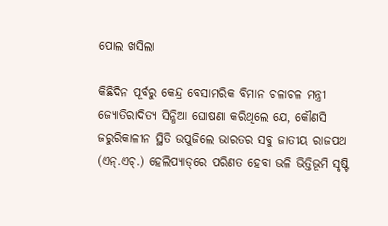ପୋଲ ଖସିଲା

କିଛିଦିନ ପୂର୍ବରୁ କେନ୍ଦ୍ର ବେସାମରିକ ବିମାନ ଚଳାଚଳ ମନ୍ତ୍ରୀ ଜ୍ୟୋତିରାଦିତ୍ୟ ସିନ୍ଧିଆ ଘୋଷଣା କରିଥିଲେ ଯେ, କୌଣସି ଜରୁରିକାଳୀନ ସ୍ଥିତି ଉପୁଜିଲେ ଭାରତର ସବୁ ଜାତୀୟ ରାଜପଥ (ଏନ୍‌.ଏଚ୍‌.) ହେଲିପ୍ୟାଡ୍‌ରେ ପରିଣତ ହେବା ଭଳି ଭିତ୍ତିଭୂମି ସୃଷ୍ଟି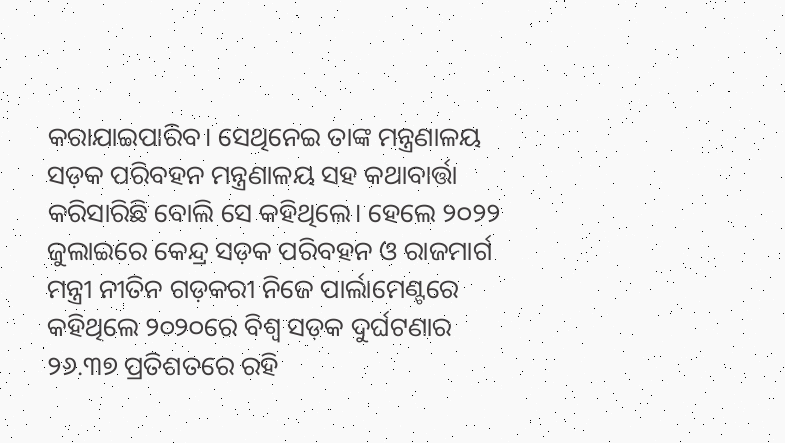କରାଯାଇପାରିବ। ସେଥିନେଇ ତାଙ୍କ ମନ୍ତ୍ରଣାଳୟ ସଡ଼କ ପରିବହନ ମନ୍ତ୍ରଣାଳୟ ସହ କଥାବାର୍ତ୍ତା କରିସାରିଛି ବୋଲି ସେ କହିଥିଲେ। ହେଲେ ୨୦୨୨ ଜୁଲାଇରେ କେନ୍ଦ୍ର ସଡ଼କ ପରିବହନ ଓ ରାଜମାର୍ଗ ମନ୍ତ୍ରୀ ନୀତିନ ଗଡ଼କରୀ ନିଜେ ପାର୍ଲାମେଣ୍ଟରେ କହିଥିଲେ ୨୦୨୦ରେ ବିଶ୍ୱ ସଡ଼କ ଦୁର୍ଘଟଣାର ୨୬.୩୭ ପ୍ରତିଶତରେ ରହି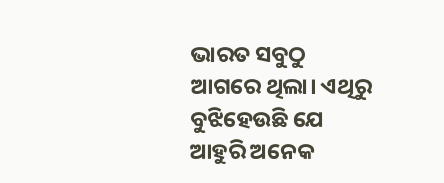ଭାରତ ସବୁଠୁ ଆଗରେ ଥିଲା। ଏଥିରୁ ବୁଝିହେଉଛି ଯେ ଆହୁରି ଅନେକ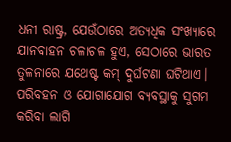ଧନୀ ରାଷ୍ଟ୍ର, ଯେଉଁଠାରେ ଅତ୍ୟଧିକ ସଂଖ୍ୟାରେ ଯାନବାହନ ଚଳାଚଳ ହୁଏ, ସେଠାରେ ଭାରତ ତୁଳନାରେ ଯଥେଷ୍ଟ କମ୍‌ ଦୁର୍ଘଟଣା ଘଟିଥାଏ। ପରିବହନ ଓ ଯୋଗାଯୋଗ ବ୍ୟବସ୍ଥାକୁ ସୁଗମ କରିବା ଲାଗି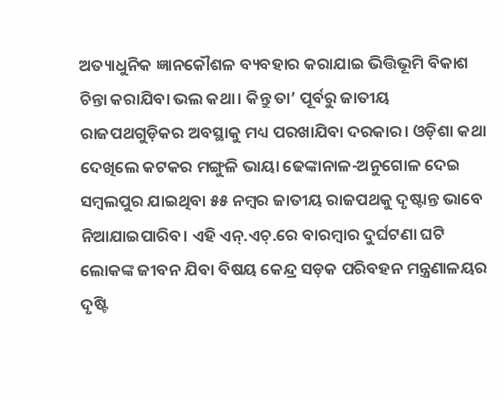ଅତ୍ୟାଧୁନିକ ଜ୍ଞାନକୌଶଳ ବ୍ୟବହାର କରାଯାଇ ଭିତ୍ତିଭୂମି ବିକାଶ ଚିନ୍ତା କରାଯିବା ଭଲ କଥା। କିନ୍ତୁ ତା’ ପୂର୍ବରୁ ଜାତୀୟ ରାଜପଥଗୁଡ଼ିକର ଅବସ୍ଥାକୁ ମଧ୍ୟ ପରଖାଯିବା ଦରକାର। ଓଡ଼ିଶା କଥା ଦେଖିଲେ କଟକର ମଙ୍ଗୁଳି ଭାୟା ଢେଙ୍କାନାଳ-ଅନୁଗୋଳ ଦେଇ ସମ୍ବଲପୁର ଯାଇଥିବା ୫୫ ନମ୍ବର ଜାତୀୟ ରାଜପଥକୁ ଦୃଷ୍ଟାନ୍ତ ଭାବେ ନିଆଯାଇପାରିବ। ଏହି ଏନ୍‌.ଏଚ୍‌.ରେ ବାରମ୍ବାର ଦୁର୍ଘଟଣା ଘଟି ଲୋକଙ୍କ ଜୀବନ ଯିବା ବିଷୟ କେନ୍ଦ୍ର ସଡ଼କ ପରିବହନ ମନ୍ତ୍ରଣାଳୟର ଦୃଷ୍ଟି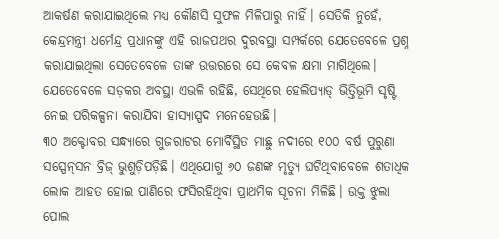ଆକର୍ଷଣ କରାଯାଇଥିଲେ ମଧ୍ୟ କୌଣସି ସୁଫଳ ମିଳିପାରୁ ନାହିଁ। ସେତିକି ନୁହେଁ, କେନ୍ଦ୍ରମନ୍ତ୍ରୀ ଧର୍ମେନ୍ଦ୍ର ପ୍ରଧାନଙ୍କୁ ଏହି ରାଜପଥର ଦୁରବସ୍ଥା ସମ୍ପର୍କରେ ଯେତେବେଳେ ପ୍ରଶ୍ନ କରାଯାଇଥିଲା ସେତେବେଳେ ତାଙ୍କ ଉତ୍ତରରେ ସେ କେବଳ କ୍ଷମା ମାଗିଥିଲେ। ଯେତେବେଳେ ସଡ଼କର ଅବସ୍ଥା ଏଭଳି ରହିଛି, ସେଥିରେ ହେଲିପ୍ୟାଡ୍‌ ଭିତ୍ତିଭୂମି ସୃଷ୍ଟି ନେଇ ପରିକଳ୍ପନା କରାଯିବା ହାସ୍ୟାସ୍ପଦ ମନେହେଉଛି।
୩୦ ଅକ୍ଟୋବର ସନ୍ଧ୍ୟାରେ ଗୁଜରାଟର ମୋର୍ବିସ୍ଥିତ ମାଛୁ ନଦୀରେ ୧୦୦ ବର୍ଷ ପୁରୁଣା ସସ୍ପେନ୍‌ସନ ବ୍ରିଜ୍‌ ଭୁଶୁଡ଼ିପଡ଼ିଛି। ଏଥିଯୋଗୁ ୬୦ ଜଣଙ୍କ ମୃତ୍ୟୁ ଘଟିଥିବାବେଳେ ଶତାଧିକ ଲୋକ ଆହତ ହୋଇ ପାଣିରେ ଫସିରହିଥିବା ପ୍ରାଥମିକ ସୂଚନା ମିଳିଛି। ଉକ୍ତ ଝୁଲା ପୋଲ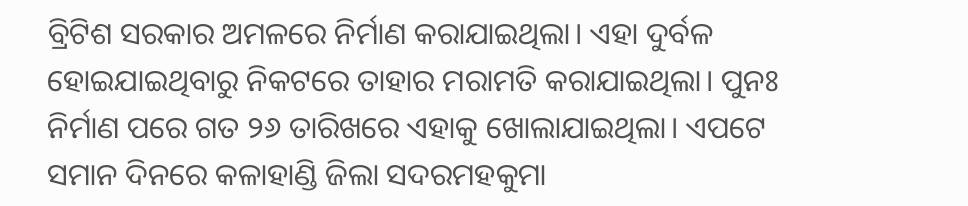ବ୍ରିଟିଶ ସରକାର ଅମଳରେ ନିର୍ମାଣ କରାଯାଇଥିଲା। ଏହା ଦୁର୍ବଳ ହୋଇଯାଇଥିବାରୁ ନିକଟରେ ତାହାର ମରାମତି କରାଯାଇଥିଲା। ପୁନଃ ନିର୍ମାଣ ପରେ ଗତ ୨୬ ତାରିଖରେ ଏହାକୁ ଖୋଲାଯାଇଥିଲା। ଏପଟେ ସମାନ ଦିନରେ କଳାହାଣ୍ଡି ଜିଲା ସଦରମହକୁମା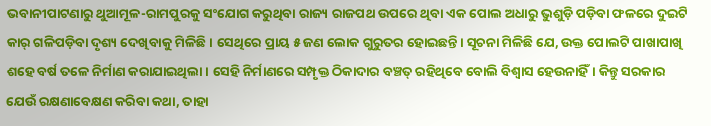ଭବାନୀପାଟଣାରୁ ଥୁଆମୂଳ-ରାମପୁରକୁ ସଂଯୋଗ କରୁଥିବା ରାଜ୍ୟ ରାଜପଥ ଉପରେ ଥିବା ଏକ ପୋଲ ଅଧାରୁ ଭୁଶୁଡ଼ି ପଡ଼ିବା ଫଳରେ ଦୁଇଟି କାର୍‌ ଗଳିପଡ଼ିବା ଦୃଶ୍ୟ ଦେଖିବାକୁ ମିଳିଛି। ସେଥିରେ ପ୍ରାୟ ୫ ଜଣ ଲୋକ ଗୁରୁତର ହୋଇଛନ୍ତି। ସୂଚନା ମିଳିଛି ଯେ, ଉକ୍ତ ପୋଲଟି ପାଖାପାଖି ଶହେ ବର୍ଷ ତଳେ ନିର୍ମାଣ କରାଯାଇଥିଲା। ସେହି ନିର୍ମାଣରେ ସମ୍ପୃକ୍ତ ଠିକାଦାର ବଞ୍ଚତ୍ ରହିଥିବେ ବୋଲି ବିଶ୍ୱାସ ହେଉନାହିଁ। କିନ୍ତୁ ସରକାର ଯେଉଁ ରକ୍ଷଣାବେକ୍ଷଣ କରିବା କଥା, ତାହା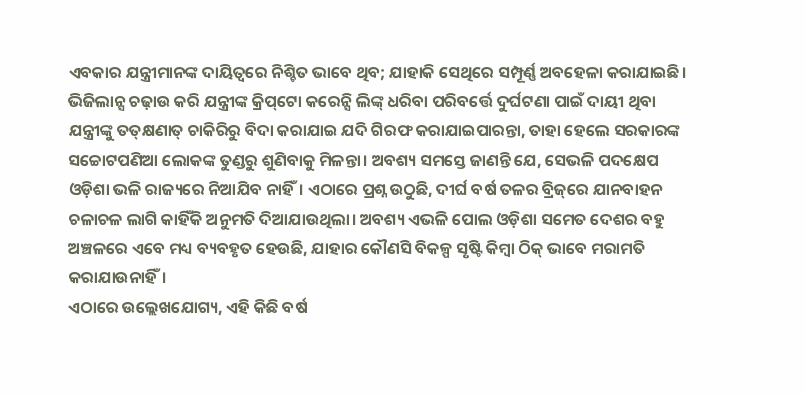ଏବକାର ଯନ୍ତ୍ରୀମାନଙ୍କ ଦାୟିତ୍ୱରେ ନିଶ୍ଚିତ ଭାବେ ଥିବ; ଯାହାକି ସେଥିରେ ସମ୍ପୂର୍ଣ୍ଣ ଅବହେଳା କରାଯାଇଛି। ଭିଜିଲାନ୍ସ ଚଢ଼ାଉ କରି ଯନ୍ତ୍ରୀଙ୍କ କ୍ରିପ୍‌ଟୋ କରେନ୍ସି ଲିଙ୍କ୍‌ ଧରିବା ପରିବର୍ତ୍ତେ ଦୁର୍ଘଟଣା ପାଇଁ ଦାୟୀ ଥିବା ଯନ୍ତ୍ରୀଙ୍କୁ ତତ୍‌କ୍ଷଣାତ୍‌ ଚାକିରିରୁ ବିଦା କରାଯାଇ ଯଦି ଗିରଫ କରାଯାଇପାରନ୍ତା, ତାହା ହେଲେ ସରକାରଙ୍କ ସଚ୍ଚୋଟପଣିଆ ଲୋକଙ୍କ ତୁଣ୍ଡରୁ ଶୁଣିବାକୁ ମିଳନ୍ତା। ଅବଶ୍ୟ ସମସ୍ତେ ଜାଣନ୍ତି ଯେ, ସେଭଳି ପଦକ୍ଷେପ ଓଡ଼ିଶା ଭଳି ରାଜ୍ୟରେ ନିଆଯିବ ନାହିଁ। ଏଠାରେ ପ୍ରଶ୍ନ ଉଠୁଛି, ଦୀର୍ଘ ବର୍ଷ ତଳର ବ୍ରିଜ୍‌ରେ ଯାନବାହନ ଚଳାଚଳ ଲାଗି କାହିଁକି ଅନୁମତି ଦିଆଯାଉଥିଲା। ଅବଶ୍ୟ ଏଭଳି ପୋଲ ଓଡ଼ିଶା ସମେତ ଦେଶର ବହୁ ଅଞ୍ଚଳରେ ଏବେ ମଧ୍ୟ ବ୍ୟବହୃତ ହେଉଛି, ଯାହାର କୌଣସି ବିକଳ୍ପ ସୃଷ୍ଟି କିମ୍ବା ଠିକ୍‌ ଭାବେ ମରାମତି କରାଯାଉନାହିଁ।
ଏଠାରେ ଉଲ୍ଲେଖଯୋଗ୍ୟ, ଏହି କିଛି ବର୍ଷ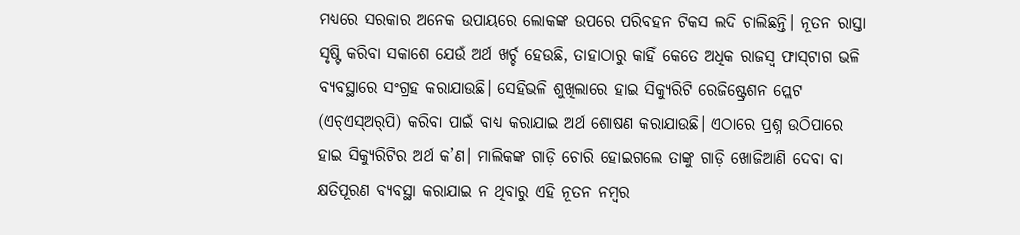ମଧ୍ୟରେ ସରକାର ଅନେକ ଉପାୟରେ ଲୋକଙ୍କ ଉପରେ ପରିବହନ ଟିକସ ଲଦି ଚାଲିଛନ୍ତି। ନୂତନ ରାସ୍ତା ସୃଷ୍ଟି କରିବା ସକାଶେ ଯେଉଁ ଅର୍ଥ ଖର୍ଚ୍ଚ ହେଉଛି, ତାହାଠାରୁ କାହିଁ କେତେ ଅଧିକ ରାଜସ୍ବ ଫାସ୍‌ଟାଗ ଭଳି ବ୍ୟବସ୍ଥାରେ ସଂଗ୍ରହ କରାଯାଉଛି। ସେହିଭଳି ଶୁଖିଲାରେ ହାଇ ସିକ୍ୟୁରିଟି ରେଜିଷ୍ଟ୍ରେଶନ ପ୍ଲେଟ (ଏଚ୍‌ଏସ୍‌ଅର୍‌ପି) କରିବା ପାଇଁ ବାଧ୍ୟ କରାଯାଇ ଅର୍ଥ ଶୋଷଣ କରାଯାଉଛି। ଏଠାରେ ପ୍ରଶ୍ନ ଉଠିପାରେ ହାଇ ସିକ୍ୟୁରିଟିର ଅର୍ଥ କ’ଣ। ମାଲିକଙ୍କ ଗାଡ଼ି ଚୋରି ହୋଇଗଲେ ତାଙ୍କୁ ଗାଡ଼ି ଖୋଜିଆଣି ଦେବା ବା କ୍ଷତିପୂରଣ ବ୍ୟବସ୍ଥା କରାଯାଇ ନ ଥିବାରୁ ଏହି ନୂତନ ନମ୍ବର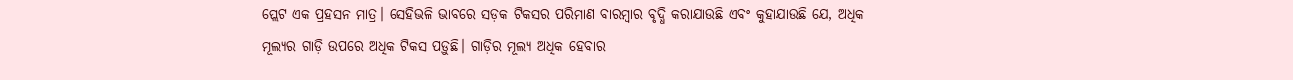ପ୍ଲେଟ ଏକ ପ୍ରହସନ ମାତ୍ର। ସେହିଭଳି ଭାବରେ ସଡ଼କ ଟିକସର ପରିମାଣ ବାରମ୍ବାର ବୃଦ୍ଧି କରାଯାଉଛି ଏବଂ କୁହାଯାଉଛି ଯେ, ଅଧିକ ମୂଲ୍ୟର ଗାଡ଼ି ଉପରେ ଅଧିକ ଟିକସ ପଡ଼ୁଛି। ଗାଡ଼ିର ମୂଲ୍ୟ ଅଧିକ ହେବାର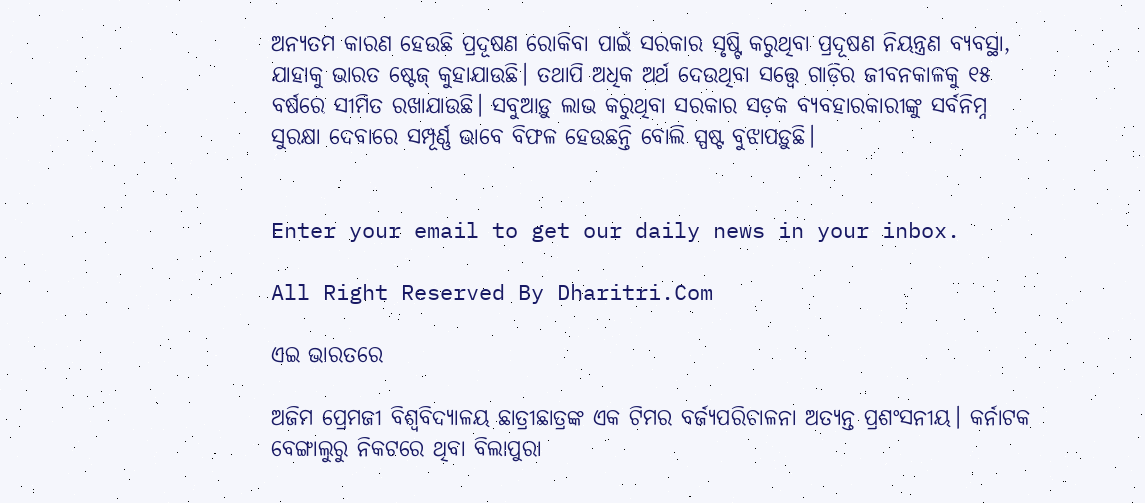ଅନ୍ୟତମ କାରଣ ହେଉଛି ପ୍ରଦୂଷଣ ରୋକିବା ପାଇଁ ସରକାର ସୃଷ୍ଟି କରୁଥିବା ପ୍ରଦୂଷଣ ନିୟନ୍ତ୍ରଣ ବ୍ୟବସ୍ଥା, ଯାହାକୁ ଭାରତ ଷ୍ଟେଜ୍‌ କୁହାଯାଉଛି। ତଥାପି ଅଧିକ ଅର୍ଥ ଦେଉଥିବା ସତ୍ତ୍ୱେ ଗାଡ଼ିର ଜୀବନକାଳକୁ ୧୫ ବର୍ଷରେ ସୀମିତ ରଖାଯାଉଛି। ସବୁଆଡ଼ୁ ଲାଭ କରୁଥିବା ସରକାର ସଡ଼କ ବ୍ୟବହାରକାରୀଙ୍କୁ ସର୍ବନିମ୍ନ ସୁରକ୍ଷା ଦେବାରେ ସମ୍ପୂର୍ଣ୍ଣ ଭାବେ ବିଫଳ ହେଉଛନ୍ତି ବୋଲି ସ୍ପଷ୍ଟ ବୁଝାପଡ଼ୁଛି।


Enter your email to get our daily news in your inbox.

All Right Reserved By Dharitri.Com

ଏଇ ଭାରତରେ

ଅଜିମ ପ୍ରେମଜୀ ବିଶ୍ୱବିଦ୍ୟାଳୟ ଛାତ୍ରୀଛାତ୍ରଙ୍କ ଏକ ଟିମର ବର୍ଜ୍ୟପରିଚାଳନା ଅତ୍ୟନ୍ତ ପ୍ରଶଂସନୀୟ। କର୍ନାଟକ ବେଙ୍ଗାଲୁରୁ ନିକଟରେ ଥିବା ବିଲାପୁରା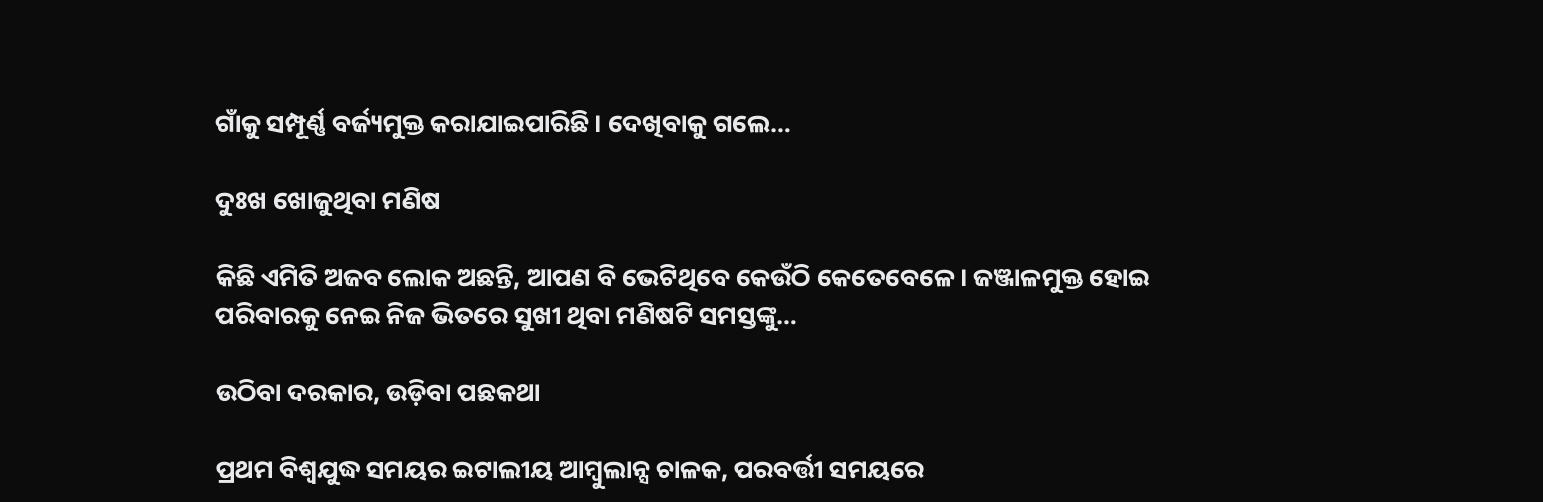ଗାଁକୁ ସମ୍ପୂର୍ଣ୍ଣ ବର୍ଜ୍ୟମୁକ୍ତ କରାଯାଇପାରିଛି। ଦେଖିବାକୁ ଗଲେ…

ଦୁଃଖ ଖୋଜୁଥିବା ମଣିଷ

କିଛି ଏମିତି ଅଜବ ଲୋକ ଅଛନ୍ତି, ଆପଣ ବି ଭେଟିଥିବେ କେଉଁଠି କେତେବେଳେ। ଜଞ୍ଜାଳମୁକ୍ତ ହୋଇ ପରିବାରକୁ ନେଇ ନିଜ ଭିତରେ ସୁଖୀ ଥିବା ମଣିଷଟି ସମସ୍ତଙ୍କୁ…

ଉଠିବା ଦରକାର, ଉଡ଼ିବା ପଛକଥା

ପ୍ରଥମ ବିଶ୍ୱଯୁଦ୍ଧ ସମୟର ଇଟାଲୀୟ ଆମ୍ବୁଲାନ୍ସ ଚାଳକ, ପରବର୍ତ୍ତୀ ସମୟରେ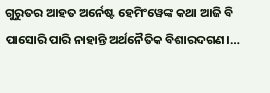ଗୁରୁତର ଆହତ ଅର୍ନେଷ୍ଟ ହେମିଂୱେଙ୍କ କଥା ଆଜି ବି ପାସୋରି ପାରି ନାହାନ୍ତି ଅର୍ଥନୈତିକ ବିଶାରଦଗଣ।…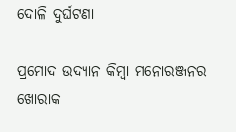ଦୋଳି ଦୁର୍ଘଟଣା

ପ୍ରମୋଦ ଉଦ୍ୟାନ କିମ୍ବା ମନୋରଞ୍ଜନର ଖୋରାକ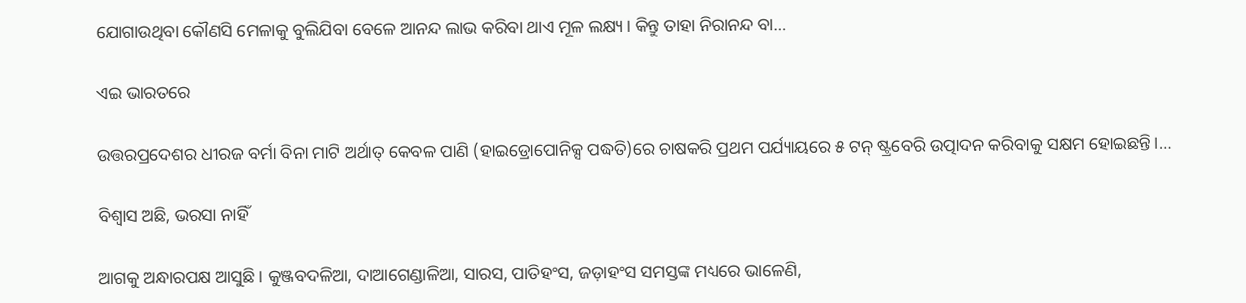ଯୋଗାଉଥିବା କୌଣସି ମେଳାକୁ ବୁଲିଯିବା ବେଳେ ଆନନ୍ଦ ଲାଭ କରିବା ଥାଏ ମୂଳ ଲକ୍ଷ୍ୟ। କିନ୍ତୁ ତାହା ନିରାନନ୍ଦ ବା…

ଏଇ ଭାରତରେ

ଉତ୍ତରପ୍ରଦେଶର ଧୀରଜ ବର୍ମା ବିନା ମାଟି ଅର୍ଥାତ୍‌ କେବଳ ପାଣି (ହାଇଡ୍ରୋପୋନିକ୍ସ ପଦ୍ଧତି)ରେ ଚାଷକରି ପ୍ରଥମ ପର୍ଯ୍ୟାୟରେ ୫ ଟନ୍‌ ଷ୍ଟ୍ରବେରି ଉତ୍ପାଦନ କରିବାକୁ ସକ୍ଷମ ହୋଇଛନ୍ତି।…

ବିଶ୍ୱାସ ଅଛି, ଭରସା ନାହିଁ

ଆଗକୁ ଅନ୍ଧାରପକ୍ଷ ଆସୁଛି। କୁଞ୍ଜବଦଳିଆ, ଦାଆଗେଣ୍ଡାଳିଆ, ସାରସ, ପାତିହଂସ, ଜଡ଼ାହଂସ ସମସ୍ତଙ୍କ ମଧ୍ୟରେ ଭାଳେଣି,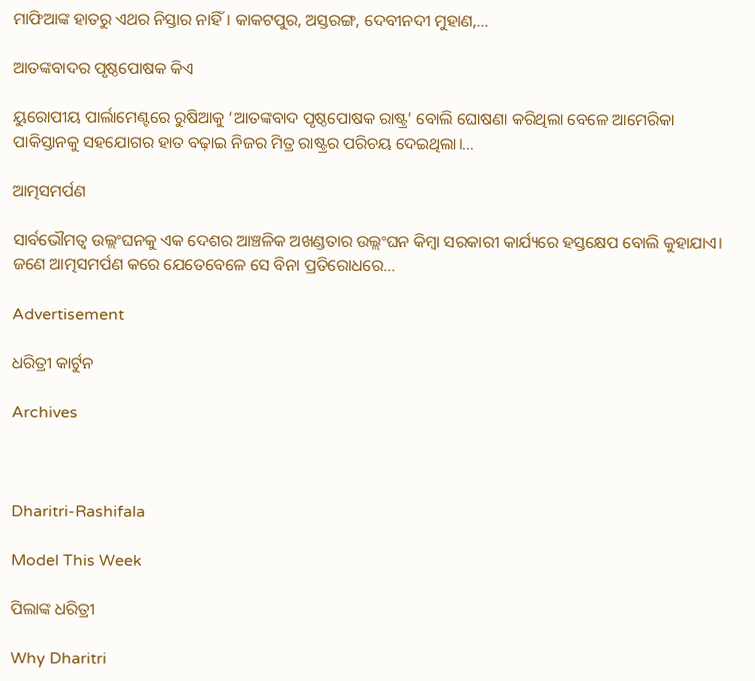ମାଫିଆଙ୍କ ହାତରୁ ଏଥର ନିସ୍ତାର ନାହିଁ। କାକଟପୁର, ଅସ୍ତରଙ୍ଗ, ଦେବୀନଦୀ ମୁହାଣ,…

ଆତଙ୍କବାଦର ପୃଷ୍ଠପୋଷକ କିଏ

ୟୁରୋପୀୟ ପାର୍ଲାମେଣ୍ଟରେ ରୁଷିଆକୁ ‘ଆତଙ୍କବାଦ ପୃଷ୍ଠପୋଷକ ରାଷ୍ଟ୍ର’ ବୋଲି ଘୋଷଣା କରିଥିଲା ବେଳେ ଆମେରିକା ପାକିସ୍ତାନକୁ ସହଯୋଗର ହାତ ବଢ଼ାଇ ନିଜର ମିତ୍ର ରାଷ୍ଟ୍ରର ପରିଚୟ ଦେଇଥିଲା।…

ଆତ୍ମସମର୍ପଣ

ସାର୍ବଭୌମତ୍ୱ ଉଲ୍ଲଂଘନକୁ ଏକ ଦେଶର ଆଞ୍ଚଳିକ ଅଖଣ୍ଡତାର ଉଲ୍ଲଂଘନ କିମ୍ବା ସରକାରୀ କାର୍ଯ୍ୟରେ ହସ୍ତକ୍ଷେପ ବୋଲି କୁହାଯାଏ। ଜଣେ ଆତ୍ମସମର୍ପଣ କରେ ଯେତେବେଳେ ସେ ବିନା ପ୍ରତିରୋଧରେ…

Advertisement

ଧରିତ୍ରୀ କାର୍ଟୁନ

Archives



Dharitri-Rashifala

Model This Week

ପିଲାଙ୍କ ଧରିତ୍ରୀ

Why Dharitri